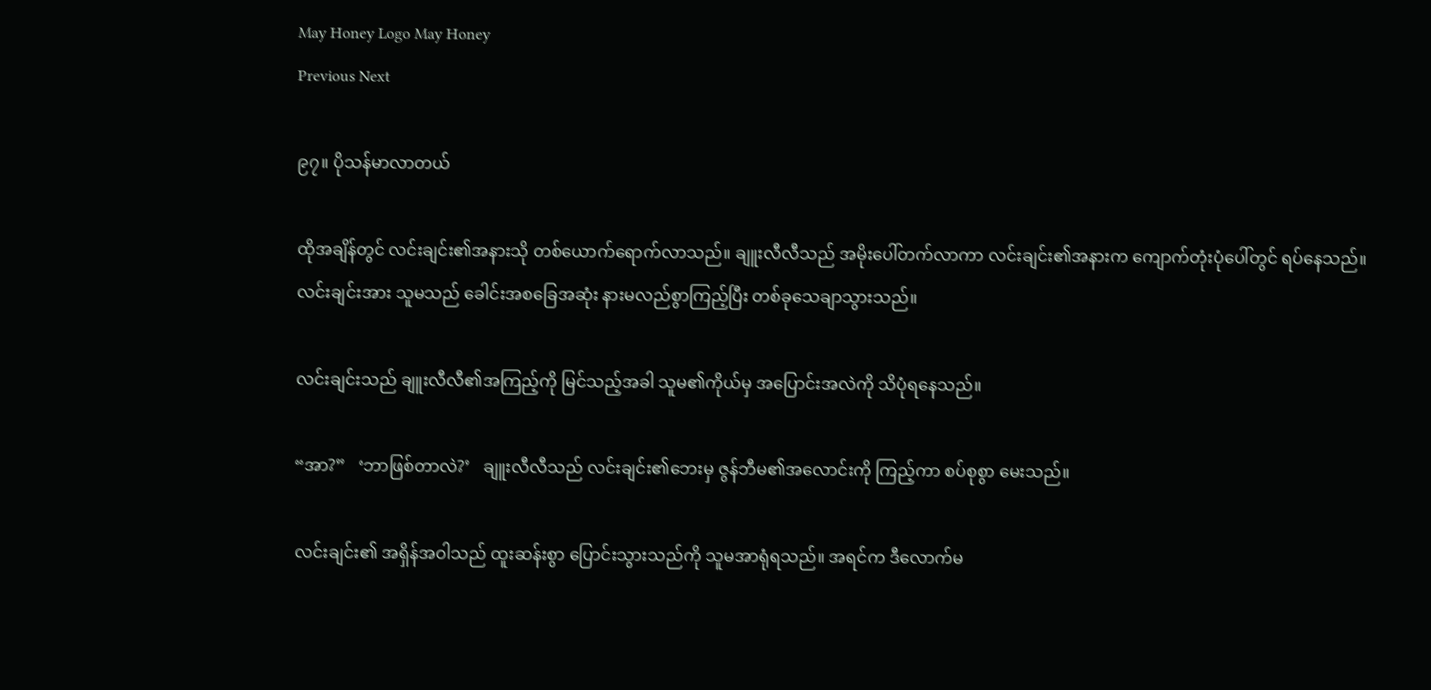May Honey Logo May Honey
Previous Next

၉၇။ ပိုသန်မာလာတယ်

ထိုအချိန်တွင် လင်းချင်း၏အနားသို တစ်ယောက်ရောက်လာသည်။ ချူးလီလီသည် အမိုးပေါ်တက်လာကာ လင်းချင်း၏အနားက ကျောက်တုံးပုံပေါ်တွင် ရပ်နေသည်။ လင်းချင်းအား သူမသည် ခေါင်းအစခြေအဆုံး နားမလည်စွာကြည့်ပြီး တစ်ခုသေချာသွားသည်။

လင်းချင်းသည် ချူးလီလီ၏အကြည့်ကို မြင်သည့်အခါ သူမ၏ကိုယ်မှ အပြောင်းအလဲကို သိပုံရနေသည်။

“အာ?”   ‘ဘာဖြစ်တာလဲ?’   ချူးလီလီသည် လင်းချင်း၏ဘေးမှ ဇွန်ဘီမ၏အလောင်းကို ကြည့်ကာ စပ်စုစွာ မေးသည်။

လင်းချင်း၏ အရှိန်အဝါသည် ထူးဆန်းစွာ ပြောင်းသွားသည်ကို သူမအာရုံရသည်။ အရင်က ဒီလောက်မ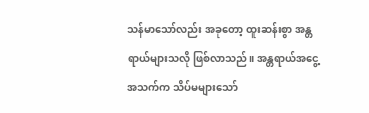သန်မာသော်လည်း အခုတော့ ထူးဆန်းစွာ အန္တရာယ်များသလို ဖြစ်လာသည်။ အန္တရာယ်အငွေ့အသက်က သိပ်မများသော်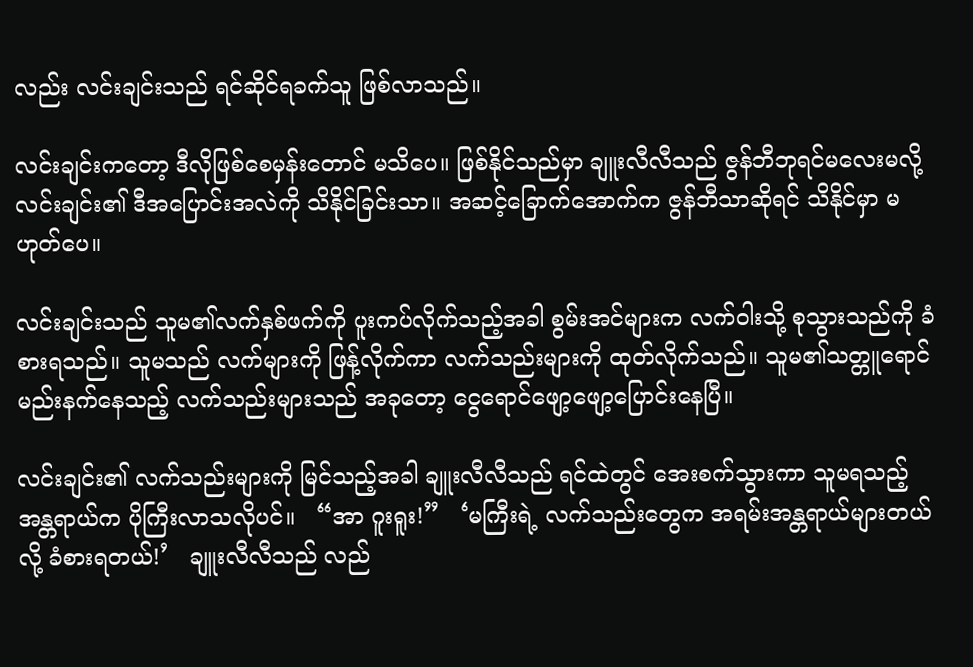လည်း လင်းချင်းသည် ရင်ဆိုင်ရခက်သူ ဖြစ်လာသည်။

လင်းချင်းကတော့ ဒီလိုဖြစ်စေမှန်းတောင် မသိပေ။ ဖြစ်နိုင်သည်မှာ ချူးလီလီသည် ဇွန်ဘီဘုရင်မလေးမလို့ လင်းချင်း၏ ဒီအပြောင်းအလဲကို သိနိုင်ခြင်းသာ။ အဆင့်ခြောက်အောက်က ဇွန်ဘီသာဆိုရင် သိနိုင်မှာ မဟုတ်ပေ။

လင်းချင်းသည် သူမ၏လက်နှစ်ဖက်ကို ပူးကပ်လိုက်သည့်အခါ စွမ်းအင်များက လက်ဝါးသို့ စုသွားသည်ကို ခံစားရသည်။ သူမသည် လက်များကို ဖြန့်လိုက်ကာ လက်သည်းများကို ထုတ်လိုက်သည်။ သူမ၏သတ္တူရောင်မည်းနက်နေသည့် လက်သည်းများသည် အခုတော့ ငွေရောင်ဖျော့ဖျော့ပြောင်းနေပြီ။

လင်းချင်း၏ လက်သည်းများကို မြင်သည့်အခါ ချူးလီလီသည် ရင်ထဲတွင် အေးစက်သွားကာ သူမရသည့် အန္တရာယ်က ပိုကြီးလာသလိုပင်။   “အာ ဂူးရူး!”   ‘မကြီးရဲ့ လက်သည်းတွေက အရမ်းအန္တရာယ်များတယ်လို့ ခံစားရတယ်!’   ချူးလီလီသည် လည်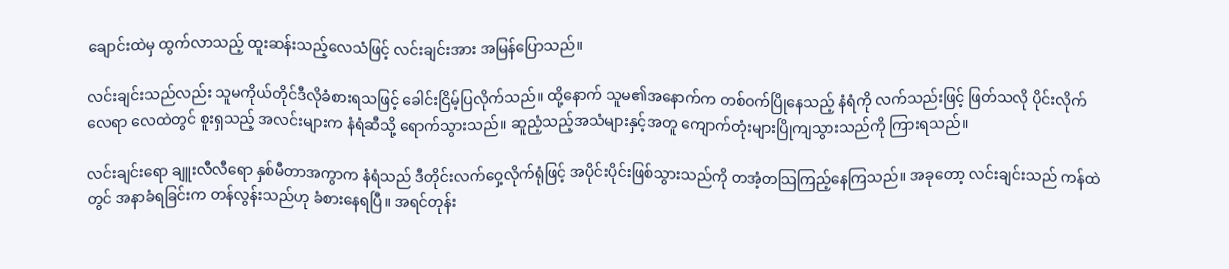ချောင်းထဲမှ ထွက်လာသည့် ထူးဆန်းသည့်လေသံဖြင့် လင်းချင်းအား အမြန်ပြောသည်။

လင်းချင်းသည်လည်း သူမကိုယ်တိုင်ဒီလိုခံစားရသဖြင့် ခေါင်းငြိမ့်ပြလိုက်သည်။ ထို့နောက် သူမ၏အနောက်က တစ်ဝက်ပြိုနေသည့် နံရံကို လက်သည်းဖြင့် ဖြတ်သလို ပိုင်းလိုက်လေရာ လေထဲတွင် စူးရှသည့် အလင်းများက နံရံဆီသို့ ရောက်သွားသည်။ ဆူညံ့သည့်အသံများနှင့်အတူ ကျောက်တုံးများပြိုကျသွားသည်ကို ကြားရသည်။

လင်းချင်းရော ချူးလီလီရော နှစ်မီတာအကွာက နံရံသည် ဒီတိုင်းလက်ဝှေ့လိုက်ရုံဖြင့် အပိုင်းပိုင်းဖြစ်သွားသည်ကို တအံ့တသြကြည့်နေကြသည်။ အခုတော့ လင်းချင်းသည် ကန်ထဲတွင် အနာခံရခြင်းက တန်လွန်းသည်ဟု ခံစားနေရပြီ။ အရင်တုန်း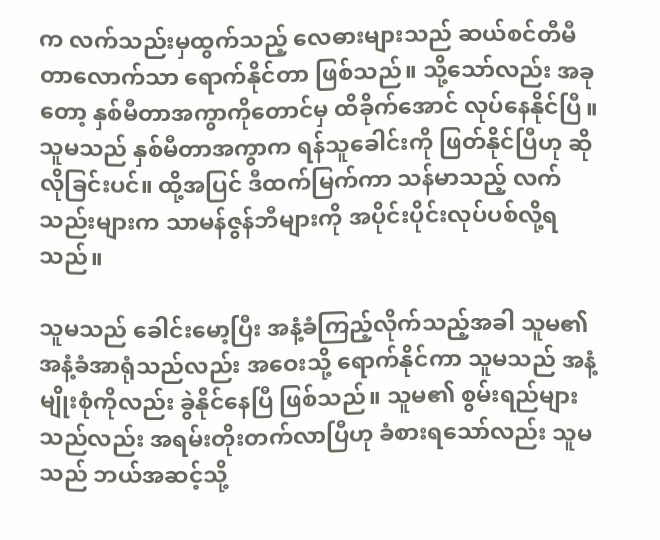က လက်သည်းမှထွက်သည့် လေဓားများသည် ဆယ်စင်တီမီတာလောက်သာ ရောက်နိုင်တာ ဖြစ်သည်။ သို့သော်လည်း အခုတော့ နှစ်မီတာအကွာကိုတောင်မှ ထိခိုက်အောင် လုပ်နေနိုင်ပြီ။ သူမသည် နှစ်မီတာအကွာက ရန်သူခေါင်းကို ဖြတ်နိုင်ပြီဟု ဆိုလိုခြင်းပင်။ ထို့အပြင် ဒီထက်မြက်ကာ သန်မာသည့် လက်သည်းများက သာမန်ဇွန်ဘီများကို အပိုင်းပိုင်းလုပ်ပစ်လို့ရသည်။

သူမသည် ခေါင်းမော့ပြီး အနံ့ခံကြည့်လိုက်သည့်အခါ သူမ၏အနံ့ခံအာရုံသည်လည်း အဝေးသို့ ရောက်နိုင်ကာ သူမသည် အနံ့မျိုးစုံကိုလည်း ခွဲနိုင်နေပြီ ဖြစ်သည်။ သူမ၏ စွမ်းရည်များသည်လည်း အရမ်းတိုးတက်လာပြီဟု ခံစားရသော်လည်း သူမသည် ဘယ်အဆင့်သို့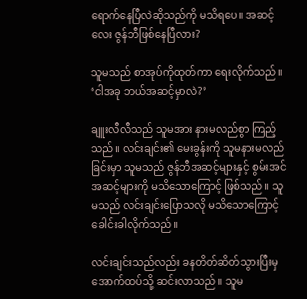ရောက်နေပြီလဲဆိုသည်ကို မသိရပေ။ အဆင့်လေး ဇွန်ဘီဖြစ်နေပြီလား?

သူမသည် စာအုပ်ကိုထုတ်ကာ ရေးလိုက်သည်။   ‘ငါအခု ဘယ်အဆင့်မှာလဲ?’

ချူးလီလီသည် သူမအား နားမလည်စွာ ကြည့်သည်။ လင်းချင်း၏ မေးခွန်းကို သူမနားမလည်ခြင်းမှာ သူမသည် ဇွန်ဘီအဆင့်များနှင့် စွမ်းအင်အဆင့်များကို မသိသောကြောင့် ဖြစ်သည်။ သူမသည် လင်းချင်းပြောသလို မသိသောကြောင့် ခေါင်းခါလိုက်သည်။

လင်းချင်းသည်လည်း ခနတိတ်ဆိတ်သွားပြီးမှ အောက်ထပ်သို့ ဆင်းလာသည်။ သူမ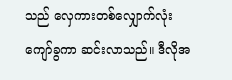သည် လှေကားတစ်လျှောက်လုံး ကျော်ခွကာ ဆင်းလာသည်။ ဒီလိုအ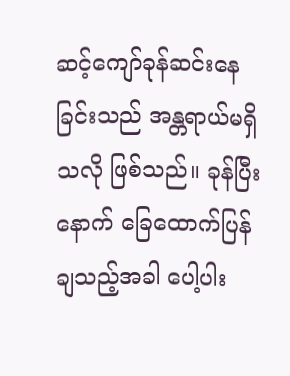ဆင့်ကျော်ခုန်ဆင်းနေခြင်းသည် အန္တရာယ်မရှိသလို ဖြစ်သည်။ ခုန်ပြီးနောက် ခြေထောက်ပြန်ချသည့်အခါ ပေါ့ပါး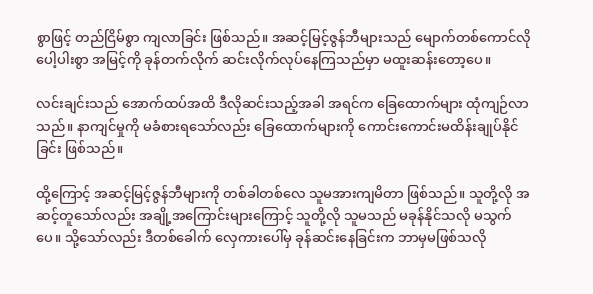စွာဖြင့် တည်ငြိမ်စွာ ကျလာခြင်း ဖြစ်သည်။ အဆင့်မြင့်ဇွန်ဘီများသည် မျောက်တစ်ကောင်လို ပေါ့ပါးစွာ အမြင့်ကို ခုန်တက်လိုက် ဆင်းလိုက်လုပ်နေကြသည်မှာ မထူးဆန်းတော့ပေ။

လင်းချင်းသည် အောက်ထပ်အထိ ဒီလိုဆင်းသည့်အခါ အရင်က ခြေထောက်များ ထုံကျဉ်လာသည်။ နာကျင်မှုကို မခံစားရသော်လည်း ခြေထောက်များကို ကောင်းကောင်းမထိန်းချုပ်နိုင်ခြင်း ဖြစ်သည်။

ထို့ကြောင့် အဆင့်မြင့်ဇွန်ဘီများကို တစ်ခါတစ်လေ သူမအားကျမိတာ ဖြစ်သည်။ သူတို့လို အဆင့်တူသော်လည်း အချို့အကြောင်းများကြောင့် သူတို့လို သူမသည် မခုန်နိုင်သလို မသွက်ပေ။ သို့သော်လည်း ဒီတစ်ခေါက် လှေကားပေါ်မှ ခုန်ဆင်းနေခြင်းက ဘာမှမဖြစ်သလို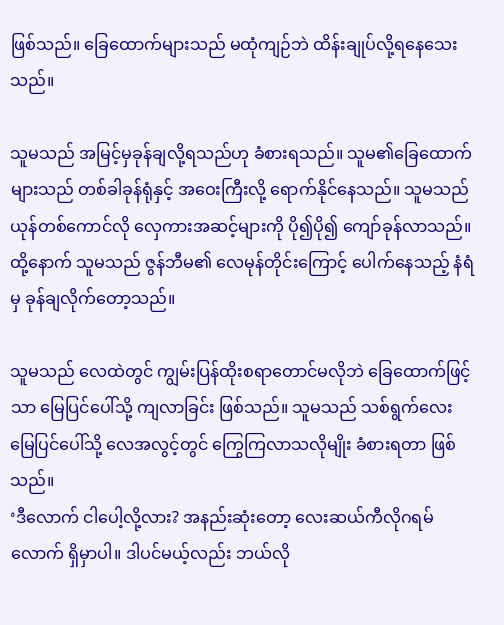ဖြစ်သည်။ ခြေထောက်များသည် မထုံကျဉ်ဘဲ ထိန်းချုပ်လို့ရနေသေးသည်။

သူမသည် အမြင့်မှခုန်ချလို့ရသည်ဟု ခံစားရသည်။ သူမ၏ခြေထောက်များသည် တစ်ခါခုန်ရုံနှင့် အဝေးကြီးလို့ ရောက်နိုင်နေသည်။ သူမသည် ယုန်တစ်ကောင်လို လှေကားအဆင့်များကို ပို၍ပို၍ ကျော်ခုန်လာသည်။ ထို့နောက် သူမသည် ဇွန်ဘီမ၏ လေမုန်တိုင်းကြောင့် ပေါက်နေသည့် နံရံမှ ခုန်ချလိုက်တော့သည်။

သူမသည် လေထဲတွင် ကျွမ်းပြန်ထိုးစရာတောင်မလိုဘဲ ခြေထောက်ဖြင့်သာ မြေပြင်ပေါ်သို့ ကျလာခြင်း ဖြစ်သည်။ သူမသည် သစ်ရွက်လေး မြေပြင်ပေါ်သို့ လေအလွင့်တွင် ကြွေကြလာသလိုမျိုး ခံစားရတာ ဖြစ်သည်။
‘ဒီလောက် ငါပေါ့လို့လား? အနည်းဆုံးတော့ လေးဆယ်ကီလိုဂရမ်လောက် ရှိမှာပါ။ ဒါပင်မယ့်လည်း ဘယ်လို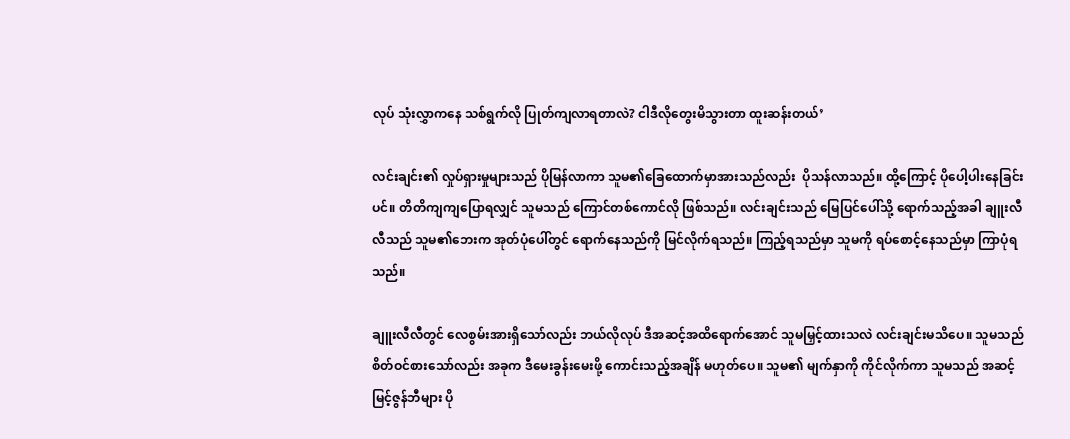လုပ် သုံးလွှာကနေ သစ်ရွက်လို ပြုတ်ကျလာရတာလဲ? ငါဒီလိုတွေးမိသွားတာ ထူးဆန်းတယ်’

လင်းချင်း၏ လှုပ်ရှားမှုများသည် ပိုမြန်လာကာ သူမ၏ခြေထောက်မှာအားသည်လည်း  ပိုသန်လာသည်။ ထို့ကြောင့် ပိုပေါ့ပါးနေခြင်းပင်။ တိတိကျကျပြောရလျှင် သူမသည် ကြောင်တစ်ကောင်လို ဖြစ်သည်။ လင်းချင်းသည် မြေပြင်ပေါ်သို့ ရောက်သည့်အခါ ချူးလီလီသည် သူမ၏ဘေးက အုတ်ပုံပေါ်တွင် ရောက်နေသည်ကို မြင်လိုက်ရသည်။ ကြည့်ရသည်မှာ သူမကို ရပ်စောင့်နေသည်မှာ ကြာပုံရသည်။

ချူးလီလီတွင် လေစွမ်းအားရှိသော်လည်း ဘယ်လိုလုပ် ဒီအဆင့်အထိရောက်အောင် သူမမြှင့်ထားသလဲ လင်းချင်းမသိပေ။ သူမသည် စိတ်ဝင်စားသော်လည်း အခုက ဒီမေးခွန်းမေးဖို့ ကောင်းသည့်အချိန် မဟုတ်ပေ။ သူမ၏ မျက်နှာကို ကိုင်လိုက်ကာ သူမသည် အဆင့်မြင့်ဇွန်ဘီများ ပို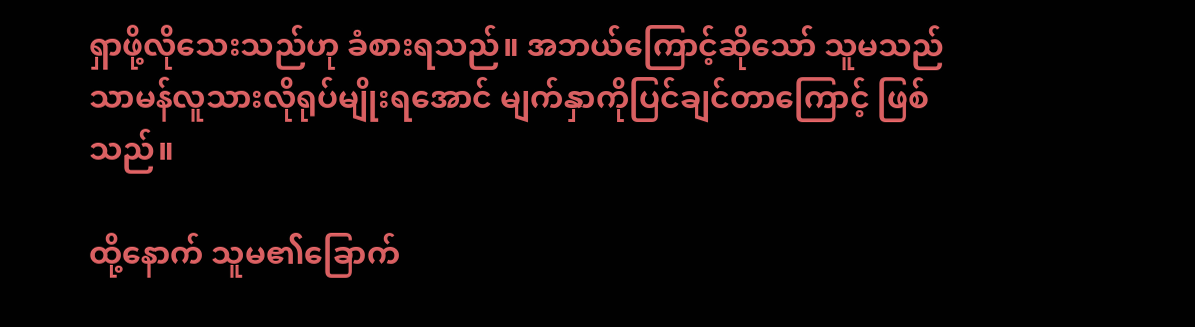ရှာဖို့လိုသေးသည်ဟု ခံစားရသည်။ အဘယ်ကြောင့်ဆိုသော် သူမသည် သာမန်လူသားလိုရုပ်မျိုးရအောင် မျက်နှာကိုပြင်ချင်တာကြောင့် ဖြစ်သည်။

ထို့နောက် သူမ၏ခြောက်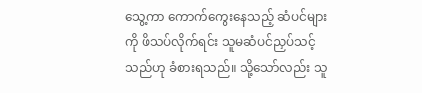သွေ့ကာ ကောက်ကွေးနေသည့် ဆံပင်များကို ဖိသပ်လိုက်ရင်း သူမဆံပင်ညှပ်သင့်သည်ဟု ခံစားရသည်။ သို့သော်လည်း သူ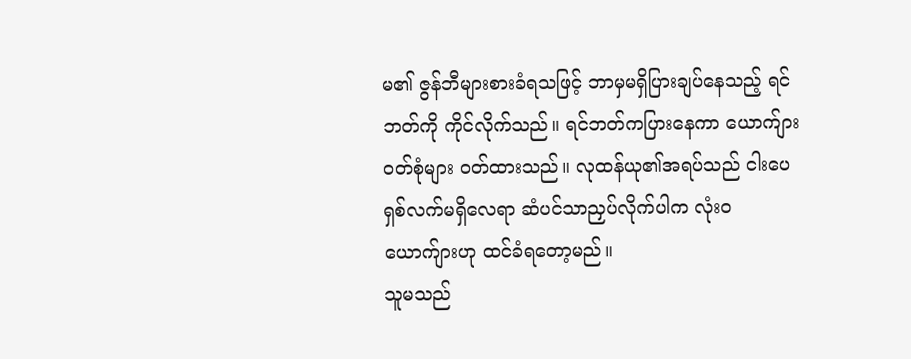မ၏ ဇွန်ဘီများစားခံရသဖြင့် ဘာမှမရှိပြားချပ်နေသည့် ရင်ဘတ်ကို ကိုင်လိုက်သည်။ ရင်ဘတ်ကပြားနေကာ ယောက်ျားဝတ်စုံများ ဝတ်ထားသည်။ လုထန်ယု၏အရပ်သည် ငါးပေရှစ်လက်မရှိလေရာ ဆံပင်သာညှပ်လိုက်ပါက လုံးဝယောက်ျားဟု ထင်ခံရတော့မည်။
သူမသည်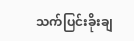သက်ပြင်းခိုးချ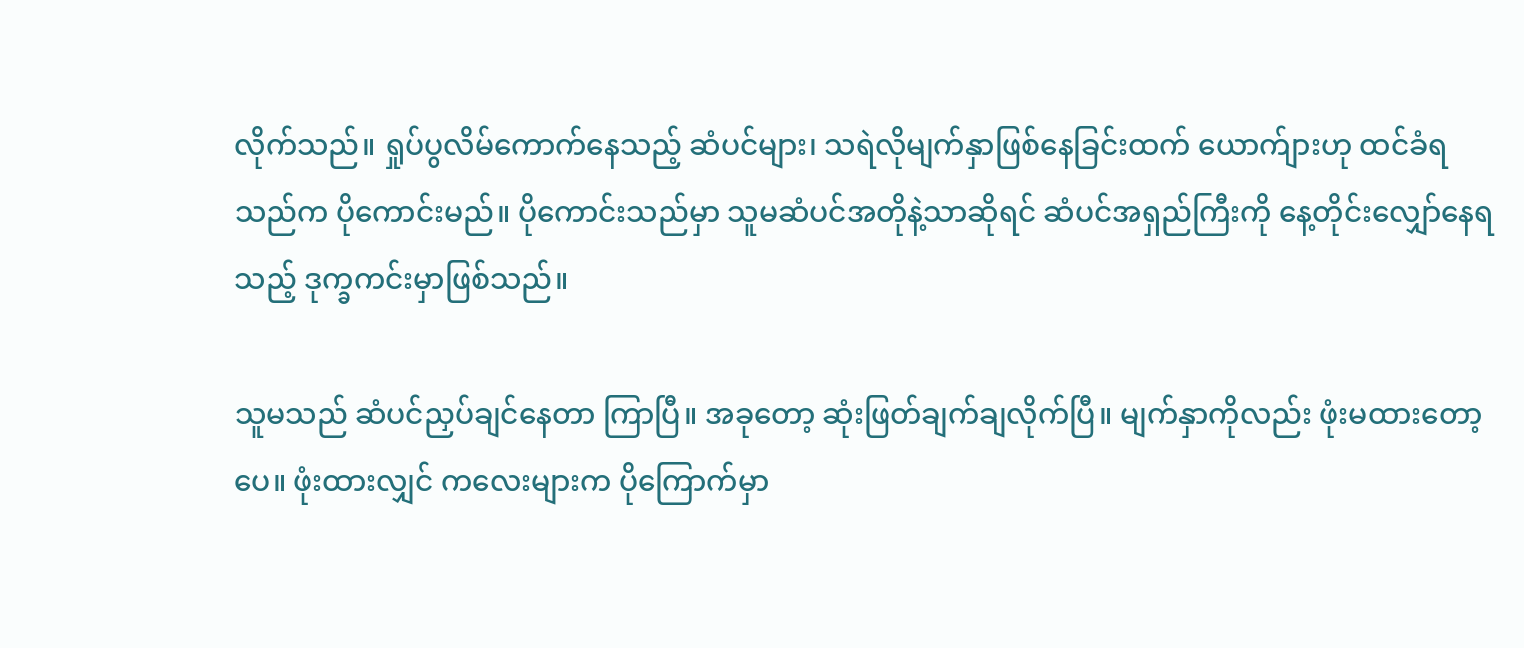လိုက်သည်။ ရှုပ်ပွလိမ်ကောက်နေသည့် ဆံပင်များ၊ သရဲလိုမျက်နှာဖြစ်နေခြင်းထက် ယောက်ျားဟု ထင်ခံရသည်က ပိုကောင်းမည်။ ပိုကောင်းသည်မှာ သူမဆံပင်အတိုနဲ့သာဆိုရင် ဆံပင်အရှည်ကြီးကို နေ့တိုင်းလျှော်နေရသည့် ဒုက္ခကင်းမှာဖြစ်သည်။

သူမသည် ဆံပင်ညှပ်ချင်နေတာ ကြာပြီ။ အခုတော့ ဆုံးဖြတ်ချက်ချလိုက်ပြီ။ မျက်နှာကိုလည်း ဖုံးမထားတော့ပေ။ ဖုံးထားလျှင် ကလေးများက ပိုကြောက်မှာ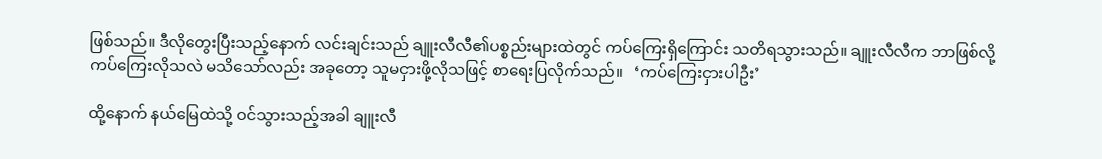ဖြစ်သည်။ ဒီလိုတွေးပြီးသည့်နောက် လင်းချင်းသည် ချူးလီလီ၏ပစ္စည်းများထဲတွင် ကပ်ကြေးရှိကြောင်း သတိရသွားသည်။ ချူးလီလီက ဘာဖြစ်လို့ ကပ်ကြေးလိုသလဲ မသိသော်လည်း အခုတော့ သူမငှားဖို့လိုသဖြင့် စာရေးပြလိုက်သည်။   ‘ကပ်ကြေးငှားပါဦး’

ထို့နောက် နယ်မြေထဲသို့ ဝင်သွားသည့်အခါ ချူးလီ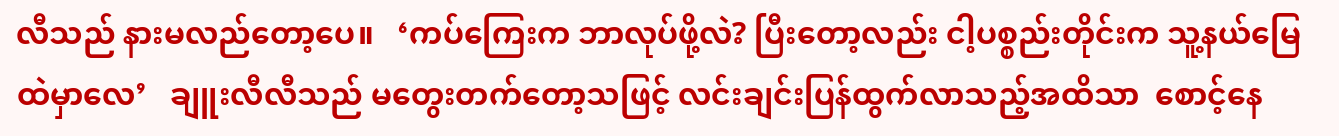လီသည် နားမလည်တော့ပေ။   ‘ကပ်ကြေးက ဘာလုပ်ဖို့လဲ? ပြီးတော့လည်း ငါ့ပစ္စည်းတိုင်းက သူ့နယ်မြေထဲမှာလေ’   ချူးလီလီသည် မတွေးတက်တော့သဖြင့် လင်းချင်းပြန်ထွက်လာသည့်အထိသာ  စောင့်နေ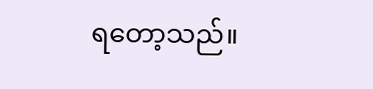ရတော့သည်။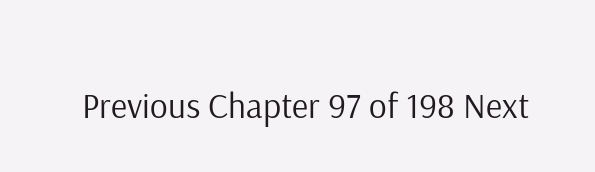Previous Chapter 97 of 198 Next